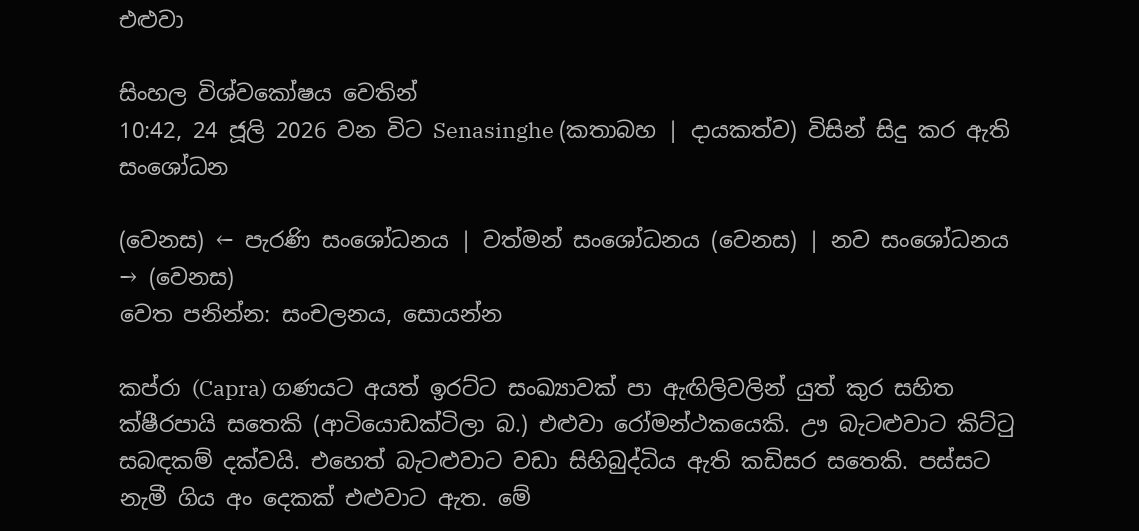එළුවා

සිංහල විශ්වකෝෂය වෙතින්
10:42, 24 ජූලි 2026 වන විට Senasinghe (කතාබහ | දායකත්ව) විසින් සිදු කර ඇති සංශෝධන

(වෙනස) ← පැරණි සංශෝධනය | වත්මන් සංශෝධනය (වෙනස) | නව සංශෝධනය → (වෙනස)
වෙත පනින්න: සංචලනය, සොයන්න

කප්රා (Capra) ගණයට අයත් ඉරට්ට සංඛ්‍යාවක් පා ඇඟිලිවලින් යුත් කුර සහිත ක්ෂීරපායි සතෙකි (ආටියොඩක්ටිලා බ.) එළුවා රෝමන්ථකයෙකි. ඌ බැටළුවාට කිට්ටු සබඳකම් දක්වයි. එහෙත් බැටළුවාට වඩා සිහිබුද්ධිය ඇති කඩිසර සතෙකි. පස්සට නැමී ගිය අං දෙකක් එළුවාට ඇත. මේ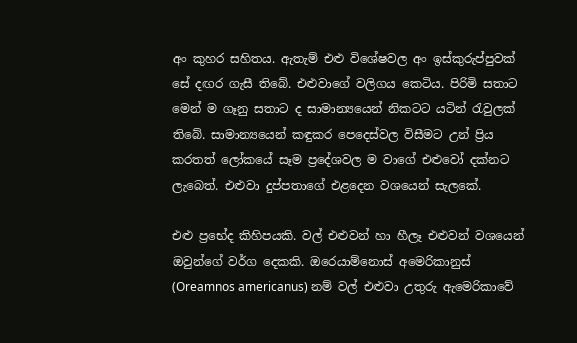අං කුහර සහිතය. ඇතැම් එළු විශේෂවල අං ඉස්කුරුප්පුවක් සේ දඟර ගැසී තිබේ. එළුවාගේ වලිගය කෙටිය. පිරිමි සතාට මෙන් ම ගෑනු සතාට ද සාමාන්‍යයෙන් නිකටට යටින් රැවුලක් තිබේ. සාමාන්‍යයෙන් කඳුකර පෙදෙස්වල විසීමට උන් ප්‍රිය කරතත් ලෝකයේ සෑම ප්‍රදේශවල ම වාගේ එළුවෝ දක්නට ලැබෙත්. එළුවා දුප්පතාගේ එළදෙන වශයෙන් සැල‍‍කේ.

එළු ප්‍ර‍භේද කිහිපයකි. වල් එළුවන් හා හීලෑ එළුවන් වශයෙන් ඔවුන්ගේ වර්ග ‍දෙකකි. ඔරෙයාම්නොස් අමෙරිකානුස් (Oreamnos americanus) නම් වල් එළුවා උතුරු ඇමෙරිකාවේ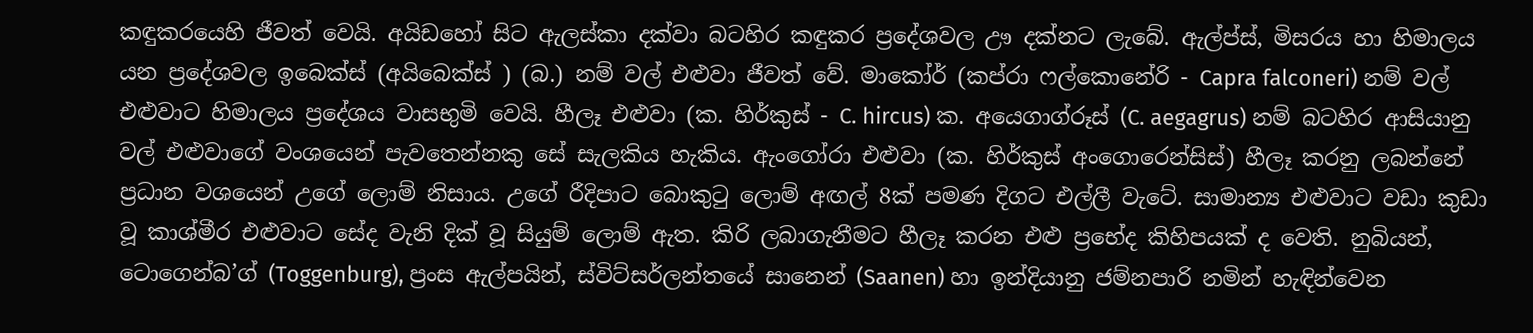කඳුකරයෙහි ජීවත් වෙයි. අයිඩහෝ සිට ඇලස්කා දක්වා බටහිර කඳුකර ප්‍රදේශවල ඌ දක්නට ලැබේ. ඇල්ප්ස්, මිසරය හා හිමාලය යන ප්‍රදේශවල ඉබෙක්ස් (අයිබෙක්ස් ) (බ.) නම් වල් එළුවා ජීවත් වේ. මාකෝර් (කප්රා ෆල්කොනේරි - Capra falconeri) නම් වල් එළුවාට හිමාලය ප්‍රදේශය වාසභුමි වෙයි. හීලෑ එළුවා (ක. හිර්කුස් - C. hircus) ක. අයෙගාග්රූස් (C. aegagrus) නම් බටහිර ආසියානු වල් එළුවාගේ වංශයෙන් පැවතෙන්නකු සේ සැලකිය හැකිය. ඇංගෝරා එළුවා (ක. හිර්කුස් අංගොරෙන්සිස්) හීලෑ කරනු ලබන්නේ ප්‍රධාන වශයෙන් උගේ ලොම් නිසාය. උගේ රීදිපාට බොකුටු ලොම් අඟල් 8ක් පමණ දිගට එල්ලී වැටේ. සාමාන්‍ය එළුවාට වඩා කුඩා වූ කාශ්මීර එළුවාට සේද වැනි දික් වූ සියුම් ලොම් ඇත. කිරි ලබාගැනීමට හීලෑ කරන එළු ප්‍රභේද කිහිපයක් ද වෙති. නුබියන්, ටොගෙන්බ’ග් (Toggenburg), ප්‍රංස ඇල්පයින්, ස්විට්සර්ලන්තයේ සානෙන් (Saanen) හා ඉන්දියානු ජම්නපාරි නමින් හැඳින්වෙන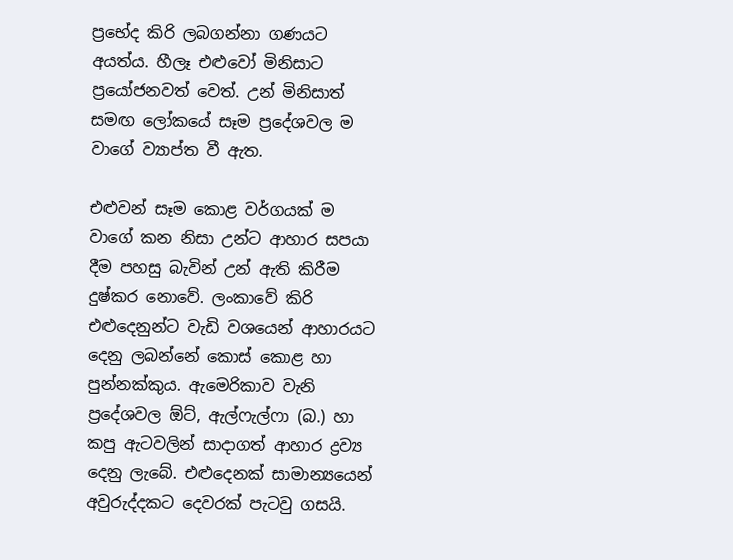ප්‍රභේද කිරි ලබගන්නා ගණයට අයත්ය. හීලෑ එළුවෝ මිනිසාට ප්‍රයෝජනවත් වෙත්. උන් මිනිසාත් සමඟ ලෝකයේ සෑම ප්‍රදේශවල ම වාගේ ව්‍යාප්ත වී ඇත.

එළුවන් සෑම ‍කොළ වර්ගයක් ම වාගේ කන නිසා උන්ට ආහාර සපයා දීම පහසු බැවින් උන් ඇති කිරීම දුෂ්කර නොවේ. ලංකාවේ කිරි එළුදෙනුන්ට වැඩි වශයෙන් ආහාරයට දෙනු ලබන්නේ කොස් කොළ හා පුන්නක්කුය. ඇමෙරිකාව වැනි ප්‍රදේශවල ඕට්, ඇල්ෆැල්ෆා (බ.) හා කපු ඇටවලින් සාදාගත් ආහාර ද්‍රව්‍ය දෙනු ලැබේ. එළුදෙනක් සාමාන්‍යයෙන් අවුරුද්දකට දෙවරක් පැටවු ගසයි.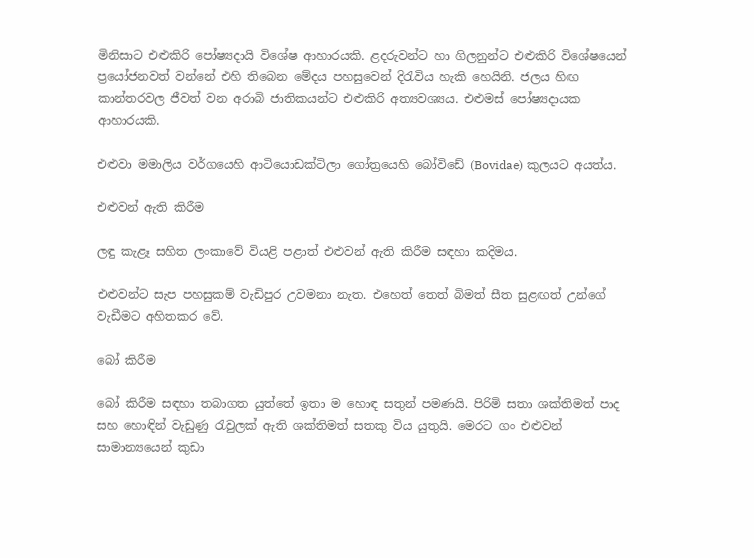මිනිසාට එළුකිරි පෝෂ්‍යදායි විශේෂ ආහාරයකි. ළදරුවන්ට හා ගිලනුන්ට එළුකිරි විශේෂයෙන් ප්‍රයෝජනවත් වන්නේ එහි තිබෙන මේදය පහසුවෙන් දිරැවිය හැකි ‍හෙයිනි. ජලය හිඟ කාන්තරවල ජීවත් වන අරාබි ජාතිකයන්ට එළුකිරි අත්‍යවශ්‍යය. එළුමස් පෝෂ්‍යදායක ආහාරයකි.

එළුවා මමාලිය වර්ගයෙහි ආටියොඩක්ටිලා ගෝත්‍රයෙහි බෝවිඩේ (Bovidae) කුලයට අයත්ය.

එළුවන් ඇති කිරීම

ලඳු කැළෑ සහිත ලංකාවේ වියළි පළාත් එළුවන් ඇති කිරීම සඳහා කදිමය.

එළුවන්ට සැප පහසුකම් වැඩිපුර උවමනා නැත. එහෙත් තෙත් බිමත් සීත සුළඟත් උන්ගේ වැඩීමට අහිතකර වේ.

බෝ කිරීම

බෝ කිරීම සඳහා තබාගත යුත්තේ ඉතා ම හොඳ සතුන් පමණයි. පිරිමි සතා ශක්තිමත් පාද සහ හොඳින් වැඩුණු රැවුලක් ඇති ශක්තිමත් සතකු විය යුතුයි. මෙරට ගං එළුවන් සාමාන්‍යයෙන් කුඩා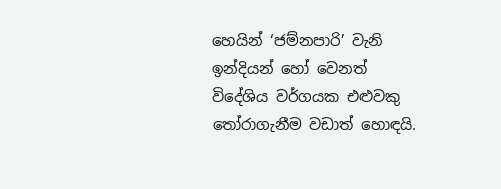හෙයින් ‘ජම්නපාරි’ වැනි ඉන්දියන් හෝ වෙනත් විදේශිය වර්ගයක එළුවකු තෝරාගැනීම වඩාත් හොඳයි.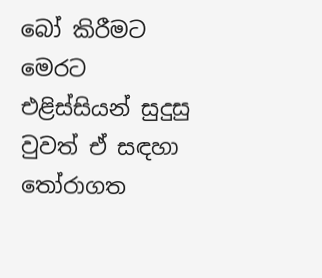බෝ කිරීමට මෙරට එළිස්සියන් සුදුසු වුවත් ඒ සඳහා තෝරාගත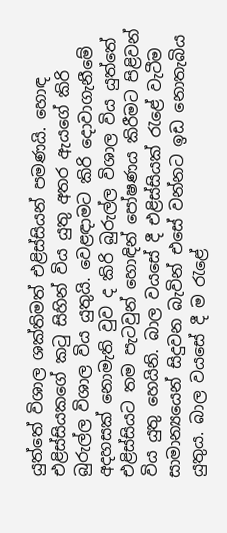යුත්තේ විශාල ශක්තිමත් එළිස්සියන් පමණයි. හොඳ එළිස්සියකගේ කටු සිහින් විය යුතු අතර ඇයගේ කිරි බුරුල්ල විශාල විය යුතුයි. වෙළඳාමට කිරි දොවාගැනීමේ අදහසක් නොමැති වුව ද කිරි බුරුල්ල විශාල විය යුත්තේ එළිස්සියට තම පැටවුන් හොඳින් පෝෂණය කිරීමට පිළිවන් විය යුතු හෙයිනි. බාල වයසේ දී එළිස්සියක් රැළේ වැටීම සාමාන්‍යයෙන් සිදුවන බැවින් එසේ වන්නට ඉඩ නොතැබිය යුතුය. බාල වයසේ දී ම රැළේ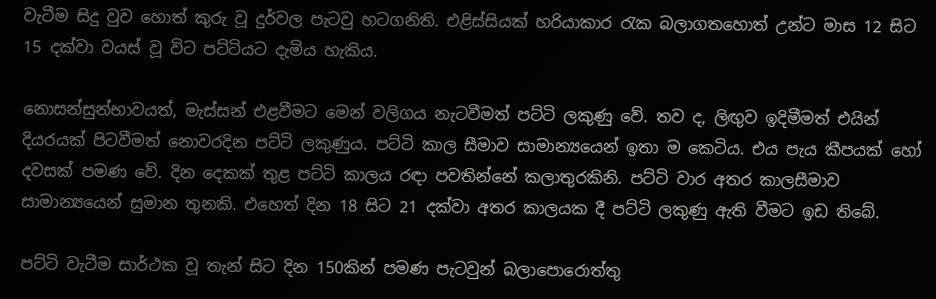වැටීම සිදු වුව හොත් කුරු වූ දුර්වල පැටවු හටගනිති. එළිස්සියක් හරියාකාර රැක බලාගතහොත් උන්ට මාස 12 සිට 15 දක්වා වයස් වූ විට පට්ටියට දැමිය හැකිය.

නොසන්සුන්භාවයත්, මැස්සන් එළවීමට මෙන් වලිගය නැටවීමත් පට්ටි ලකුණු වේ. තව ද, ලිඟුව ඉදිමීමත් එයින් දියරයක් පිටවීමත් නොවරදින පට්ටි ලකුණුය. පට්ටි කාල සීමාව සාමාන්‍යයෙන් ඉතා ම කෙටිය. එය පැය කීපයක් හෝ දවසක් පමණ වේ. දින දෙකක් තුළ පට්ටි කාලය රඳා පවතින්නේ කලාතුරකිනි. පට්ටි වාර අතර කාලසීමාව සාමාන්‍යයෙන් සුමාන තුනකි. එහෙත් දින 18 සිට 21 දක්වා අතර කාලයක දී පට්ටි ලකුණු ඇති වීමට ඉඩ තිබේ.

පට්ටි වැටීම සාර්ථක වූ තැන් සිට දින 150කින් පමණ පැටවුන් බලාපොරොත්තු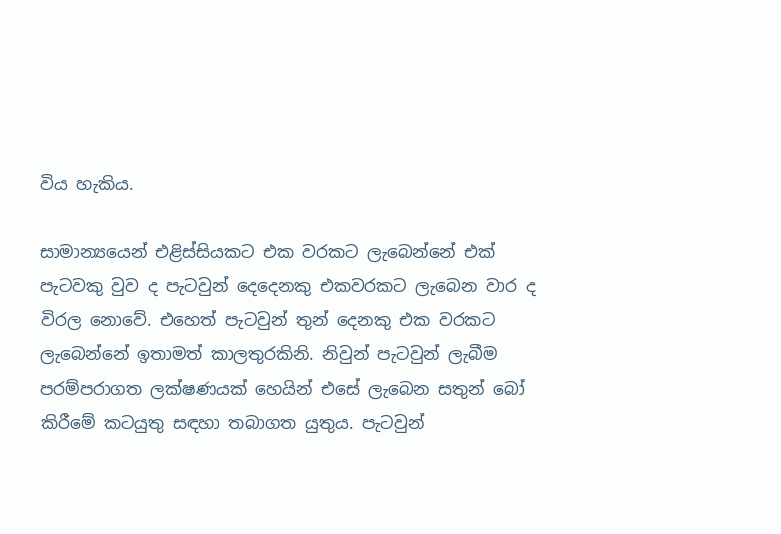විය හැකිය.

සාමාන්‍යයෙන් එළිස්සියකට එක වරකට ලැබෙන්නේ එක් පැටවකු වුව ද පැටවුන් දෙදෙනකු එකවරකට ලැබෙන වාර ද විරල නොවේ. එහෙත් පැටවුන් තුන් දෙනකු එක වරකට ලැබෙන්නේ ඉතාමත් කාලතුරකිනි. නිවුන් පැටවුන් ලැබීම පරම්පරාගත ලක්ෂණයක් හෙයින් එසේ ලැබෙන සතුන් බෝ කිරීමේ කටයුතු සඳහා තබාගත යුතුය. පැටවුන්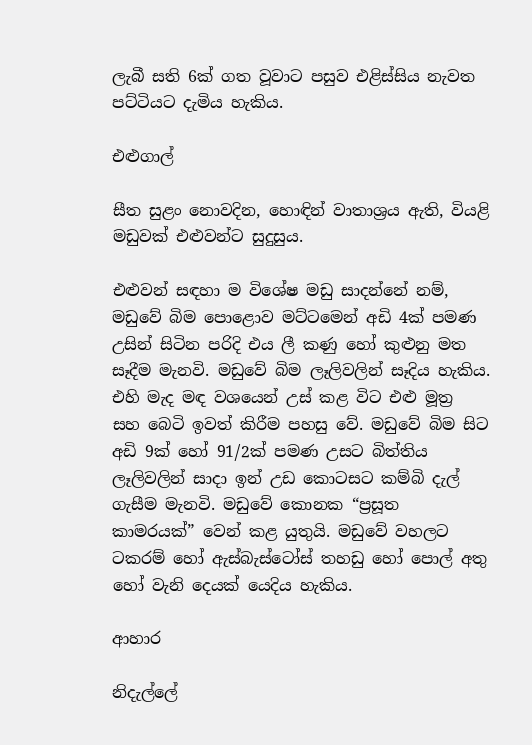ලැබී සති 6ක් ගත වූවාට පසුව එළිස්සිය නැවත පට්ටියට දැමිය හැකිය.

එළුගාල්

සීත සුළං නොවදින, හොඳින් වාතාශ්‍රය ඇති, වියළි මඩුවක් එළුවන්ට සුදුසුය.

එළුවන් සඳහා ම වි‍ශේෂ මඩු සාදන්නේ නම්, මඩුවේ බිම පොළොව මට්ටමෙන් අඩි 4ක් පමණ උසින් සිටින පරිදි එය ලී කණු හෝ කුළුනු මත සෑදීම මැනවි. මඩුවේ බිම ලෑලිවලින් සෑදිය හැකිය. එහි මැද මඳ වශයෙන් උස් කළ විට එළු මූත්‍ර සහ ‍බෙටි ඉවත් කිරීම පහසු වේ. මඩුවේ බිම සිට අඩි 9ක් හෝ 91/2ක් පමණ උසට බිත්තිය ලෑලිවලින් සාදා ඉන් උඩ කොටසට කම්බි දැල් ගැසීම මැනවි. මඩුවේ කෙ‍ානක “ප්‍රසූත කාමරයක්” වෙන් කළ යුතුයි. මඩුවේ වහලට ටකරම් හෝ ඇස්බැස්ටෝස් තහඩු හෝ පොල් අතු හෝ වැනි දෙයක් යෙදිය හැකිය.

ආහාර

නිදැල්ලේ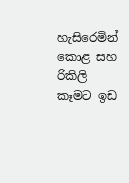හැසිරෙමින් කොළ සහ රිකිලි කෑමට ඉඩ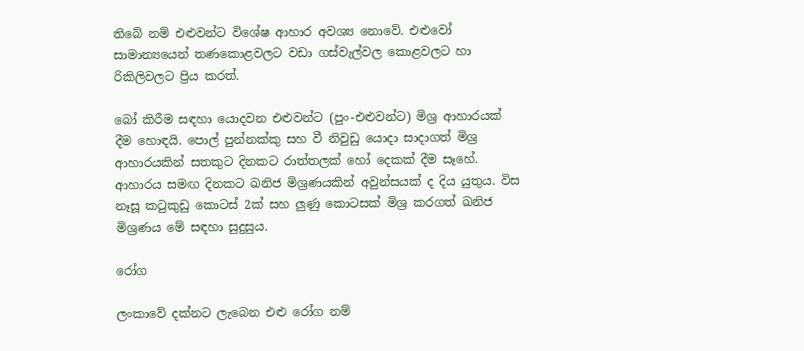තිබේ නම් එළුවන්ට විශේෂ ආහාර අවශ්‍ය නොවේ. එළුවෝ සාමාන්‍යයෙන් තණකොළවලට වඩා ගස්වැල්වල කොළවලට හා රිකිලිවලට ප්‍රිය කරත්.

බෝ කිරීම සඳහා යොදවන එළුවන්ට (පුං-එළුවන්ට) මිශ්‍ර ආහාරයක් දීම ‍හොඳයි. පොල් පුන්නක්කු සහ වී නිවුඩු යොදා සාදාගත් මිශ්‍ර ආහාරයකින් සතකුට දිනකට රාත්තලක් හෝ දෙකක් දීම සෑහේ. ආහාරය සමඟ දිනකට ඛනිජ මිශ්‍රණයකින් අවුන්සයක් ද දිය යුතුය. විස නෑසූ කටුකුඩු කොටස් 2ක් සහ ලුණු කොටසක් මිශ්‍ර කරගත් ඛනිජ මිශ්‍රණය මේ සඳහා සුදුසුය.

රෝග

ලංකාවේ දක්නට ලැබෙන එළු රෝග නම්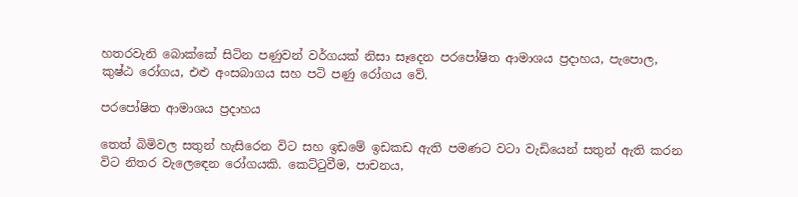හතරවැනි බොක්කේ සිටින පණුවන් වර්ගයක් නිසා සෑදෙන පරපෝෂිත ආමාශය ප්‍රදාහය, පැපොල, කුෂ්ඨ රෝගය, එළු අංසබාගය සහ පටි පණු රෝගය වේ.

පරපෝෂිත ආමාශය ප්‍රදාහය

තෙත් බිමිවල සතුන් හැසිරෙන විට සහ ඉඩමේ ඉඩකඩ ඇති පමණට වටා වැඩියෙන් සතුන් ඇති කරන විට නිතර වැල‍ෙඳෙන රෝගයකි. කෙට්ටුවීම, පාචනය,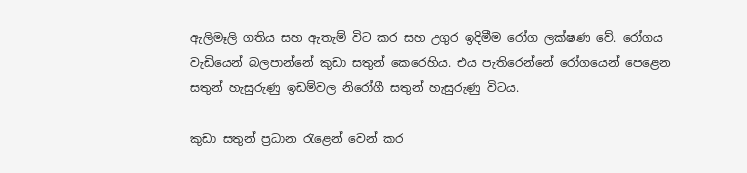ඇලිමෑලි ගතිය සහ ඇතැම් විට කර සහ උගුර ඉදිමීම රෝග ලක්ෂණ වේ. රෝගය වැඩියෙන් බලපාන්නේ කුඩා සතුන් කෙරෙහිය. එය පැතිරෙන්නේ රෝගයෙන් පෙළෙන සතුන් හැසුරුණු ඉඩම්වල නිරෝගී සතුන් හැසුරුණු විටය.

කුඩා සතුන් ප්‍රධාන රැළෙන් වෙන් කර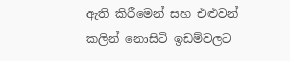ඇති කිරීමෙන් සහ එළුවන් කලින් නොසිටි ඉඩම්වලට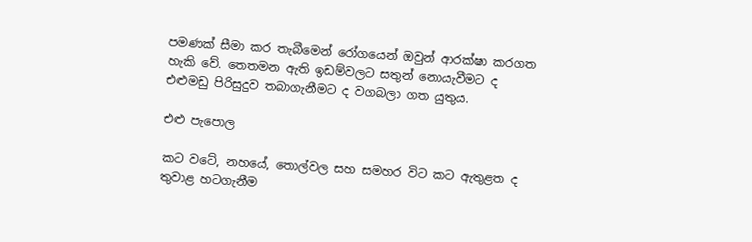පමණක් සීමා කර තැබීමෙන් රෝගයෙන් ඔවුන් ආරක්ෂා කරගත හැකි වේ. තෙතමන ඇති ඉඩම්වලට සතුන් නොයැවීමට ද එළුමඩු පිරිසුදුව තබාගැනීමට ද වගබලා ගත යුතුය.

එළු පැපොල

කට වටේ, නහයේ, තොල්වල සහ සමහර විට කට ඇතුළත ද තුවාළ හටගැනීම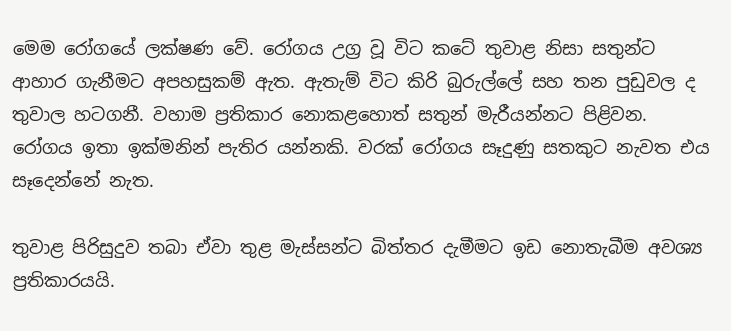මෙම රෝගයේ ලක්ෂණ වේ. රෝගය උග්‍ර වූ විට කටේ තුවාළ නිසා සතුන්ට ආහාර ගැනීමට අපහසුකම් ඇත. ඇතැම් විට කිරි බුරුල්ලේ සහ තන පුඩුවල ද තුවාල හටගනී. වහාම ප්‍රතිකාර නොකළහොත් සතුන් මැරීයන්නට පිළිවන. රෝගය ඉතා ඉක්මනින් පැතිර යන්නකි. වරක් රෝගය සෑදුණු සතකුට නැවත එය සෑදෙන්නේ නැත.

තුවාළ පිරිසුදුව තබා ඒවා තුළ මැස්සන්ට බිත්තර දැමීමට ඉඩ නොතැබීම අවශ්‍ය ප්‍රතිකාරයයි.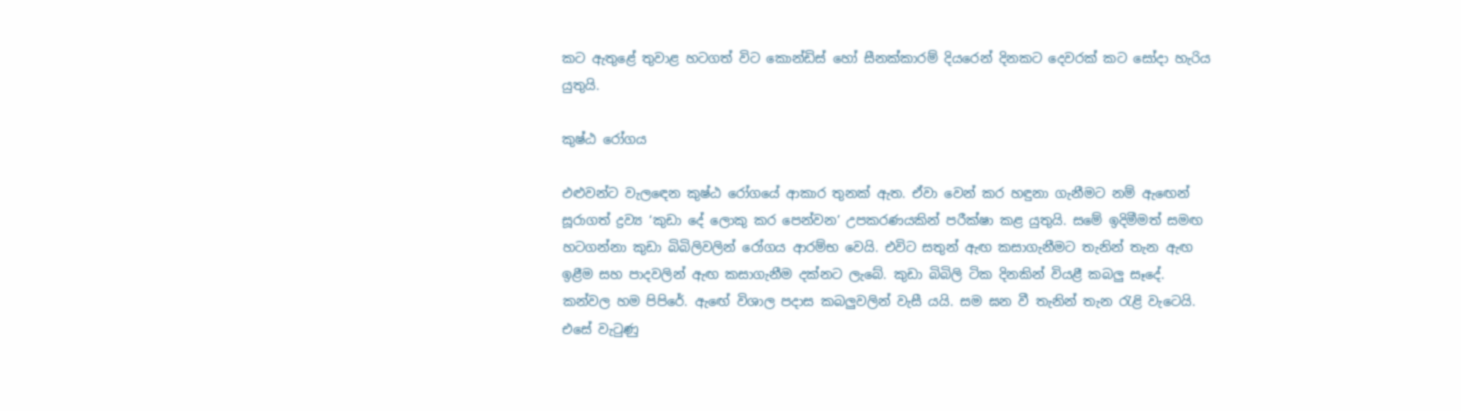කට ඇතුළේ තුවාළ හටගත් විට කොන්ඩිස් හෝ සීනක්කාරම් දියරෙන් දිනකට දෙවරක් කට සෝදා හැරිය යුතුයි.

කුෂ්ඨ රෝගය

එළුවන්ට වැලඳෙන කුෂ්ඨ රෝගයේ ආකාර තුනක් ඇත. ඒවා වෙන් කර හඳුනා ගැනීමට නම් ඇඟෙන් සූරාගත් ද්‍රව්‍ය ‘කුඩා දේ ලොකු කර පෙන්වන’ උපකරණයකින් පරීක්ෂා කළ යුතුයි. සමේ ඉදිමීමත් සමඟ හටගන්නා කුඩා බිබිලිවලින් රෝගය ආරම්භ වෙයි. එවිට සතුන් ඇඟ කසාගැනීමට තැනින් තැන ඇඟ ඉළීම සහ පාදවලින් ඇඟ කසාගැනීම දක්නට ලැබේ. කුඩා බිබිලි ටික දිනකින් වියළී කබලු සෑදේ. කන්වල හම පිපිරේ. ඇඟේ විශාල පදාස කබලුවලින් වැසී යයි. සම ඝන වී තැනින් තැන රැළි වැටෙයි. එසේ වැටුණු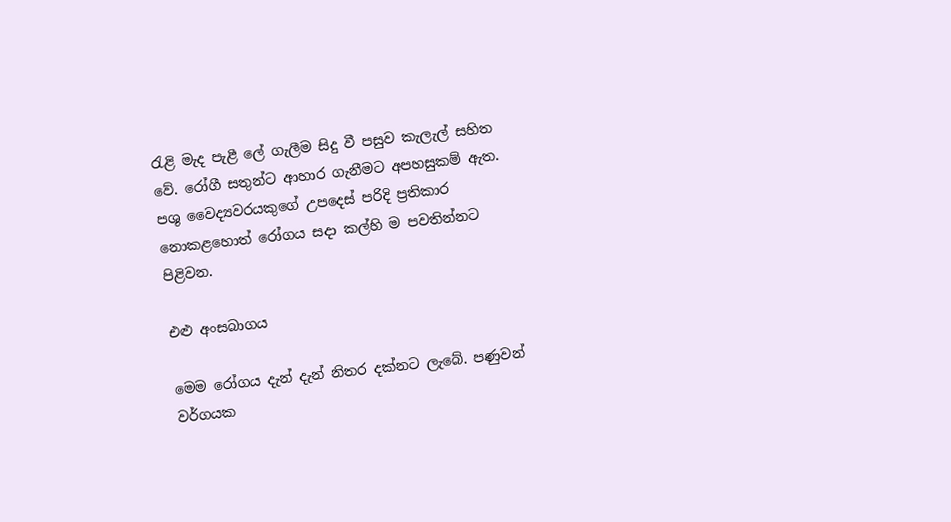රැළි මැද පැළී ලේ ගැලීම සිදු වී පසුව කැලැල් සහිත වේ. රෝගී සතුන්ට ආහාර ගැනීමට අපහසුකම් ඇත. පශු වෛද්‍යවරයකුගේ උපදෙස් පරිදි ප්‍රතිකාර නොකළහොත් රෝගය සදා කල්හි ම පවතින්නට පිළිවන.

එළු අංසබාගය

මෙම රෝගය දැන් දැන් නිතර දක්නට ලැබේ. පණුවන් වර්ගයක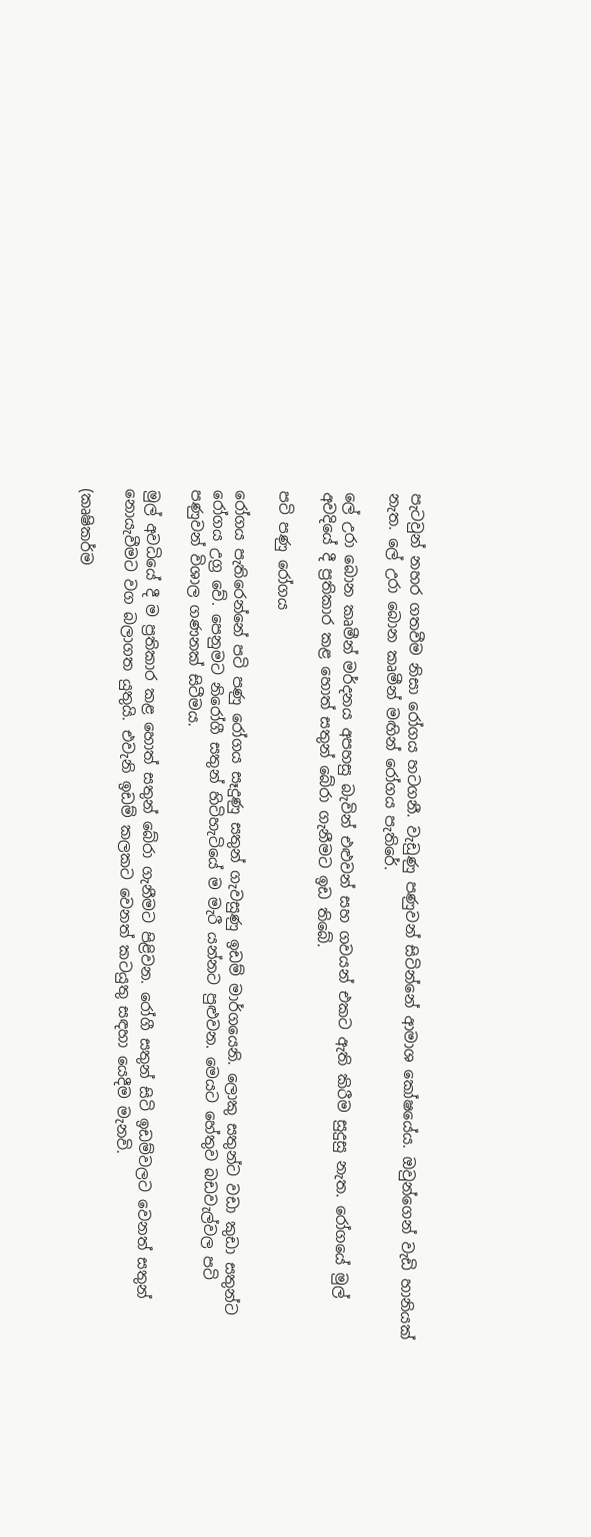පැටවුන් නහර ගතවීම නිසා රෝගය හටගනී. වැඩුණු පණුවන් සිටින්නේ ආමාශ කෝෂයේය. ඔවුන්ගෙන් වැඩි හානියක් නැත. ලේ උරා බොන කෘමීන් මඟින් රෝගය පැතිරේ.

ලේ උරා බොන කෘමීන් මර්දනය අපහසු බැවින් එළුවන් සහ ගවයන් එකට ඇති කිරීම සුදුසු නැත. රෝගයේ මුල් අවදියේ දී ප්‍රතිකාර කළ හොත් සතුන් බේරා ගැනීමට ඉඩ තිබේ.

පටි පණු රෝගය

රෝගය පැතිරෙන්නේ පටි පණු රෝගය සෑදුණු සතුන් ගැවසුණු ඉඩම් මාර්ගයෙනි. ලොකු සතුන්ට වඩා කුඩා සතුන්ට රෝගය උග්‍ර වේ. පෙනුමට නිරෝගී සතුන් හිටිහැටියේ ම මැරී යන්නට පුළුවන. මෙයට හේතුව බඩවැල්වල පටි පණුවන් විශාල ගණනක් සිටීමය.

මුල් අවධියේ දී ම ප්‍රතිකාර කළ හොත් සතුන් බේරා ගැනීමට පිළිවන. රෝගී සතුන් සිටි ඉඩම්වලට වෙනත් සතුන් නොයැවීමට වග බලාගත යුතුයි. එවැනි ඉඩම් කලකට වෙනත් කටයුතු සඳහා යෙදීම මැනවි.

(කෘෂිකර්ම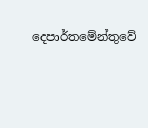දෙපාර්තමේන්තුවේ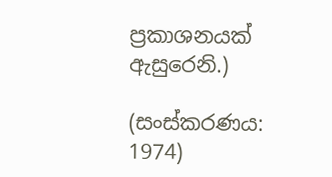ප්‍රකාශනයක් ඇසුරෙනි.)

(සංස්කරණය: 1974)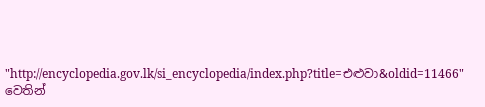"http://encyclopedia.gov.lk/si_encyclopedia/index.php?title=එළුවා&oldid=11466" වෙතින්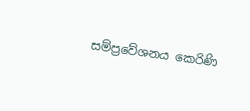සම්ප්‍රවේශනය කෙරිණි